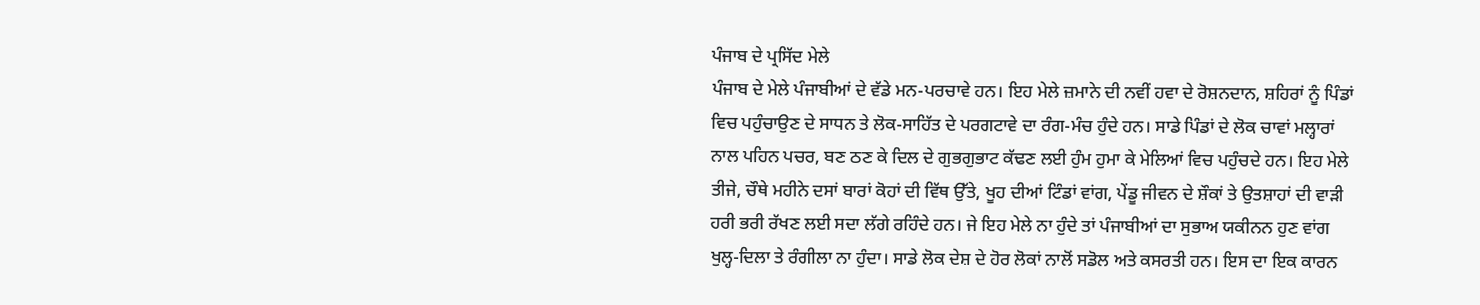ਪੰਜਾਬ ਦੇ ਪ੍ਰਸਿੱਦ ਮੇਲੇ
ਪੰਜਾਬ ਦੇ ਮੇਲੇ ਪੰਜਾਬੀਆਂ ਦੇ ਵੱਡੇ ਮਨ-ਪਰਚਾਵੇ ਹਨ। ਇਹ ਮੇਲੇ ਜ਼ਮਾਨੇ ਦੀ ਨਵੀਂ ਹਵਾ ਦੇ ਰੋਸ਼ਨਦਾਨ, ਸ਼ਹਿਰਾਂ ਨੂੰ ਪਿੰਡਾਂ ਵਿਚ ਪਹੁੰਚਾਉਣ ਦੇ ਸਾਧਨ ਤੇ ਲੋਕ-ਸਾਹਿੱਤ ਦੇ ਪਰਗਟਾਵੇ ਦਾ ਰੰਗ-ਮੰਚ ਹੁੰਦੇ ਹਨ। ਸਾਡੇ ਪਿੰਡਾਂ ਦੇ ਲੋਕ ਚਾਵਾਂ ਮਲ੍ਹਾਰਾਂ ਨਾਲ ਪਹਿਨ ਪਚਰ, ਬਣ ਠਣ ਕੇ ਦਿਲ ਦੇ ਗੁਭਗੁਭਾਟ ਕੱਢਣ ਲਈ ਹੁੰਮ ਹੁਮਾ ਕੇ ਮੇਲਿਆਂ ਵਿਚ ਪਹੁੰਚਦੇ ਹਨ। ਇਹ ਮੇਲੇ ਤੀਜੇ, ਚੌਥੇ ਮਹੀਨੇ ਦਸਾਂ ਬਾਰਾਂ ਕੋਹਾਂ ਦੀ ਵਿੱਥ ਉੱਤੇ, ਖੂਹ ਦੀਆਂ ਟਿੰਡਾਂ ਵਾਂਗ, ਪੇਂਡੂ ਜੀਵਨ ਦੇ ਸ਼ੌਕਾਂ ਤੇ ਉਤਸ਼ਾਹਾਂ ਦੀ ਵਾੜੀ ਹਰੀ ਭਰੀ ਰੱਖਣ ਲਈ ਸਦਾ ਲੱਗੇ ਰਹਿੰਦੇ ਹਨ। ਜੇ ਇਹ ਮੇਲੇ ਨਾ ਹੁੰਦੇ ਤਾਂ ਪੰਜਾਬੀਆਂ ਦਾ ਸੁਭਾਅ ਯਕੀਨਨ ਹੁਣ ਵਾਂਗ ਖੁਲ੍ਹ-ਦਿਲਾ ਤੇ ਰੰਗੀਲਾ ਨਾ ਹੁੰਦਾ। ਸਾਡੇ ਲੋਕ ਦੇਸ਼ ਦੇ ਹੋਰ ਲੋਕਾਂ ਨਾਲੋਂ ਸਡੋਲ ਅਤੇ ਕਸਰਤੀ ਹਨ। ਇਸ ਦਾ ਇਕ ਕਾਰਨ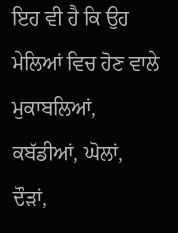ਇਹ ਵੀ ਹੈ ਕਿ ਉਹ ਮੇਲਿਆਂ ਵਿਚ ਹੋਣ ਵਾਲੇ ਮੁਕਾਬਲਿਆਂ, ਕਬੱਡੀਆਂ, ਘੋਲਾਂ, ਦੌੜਾਂ,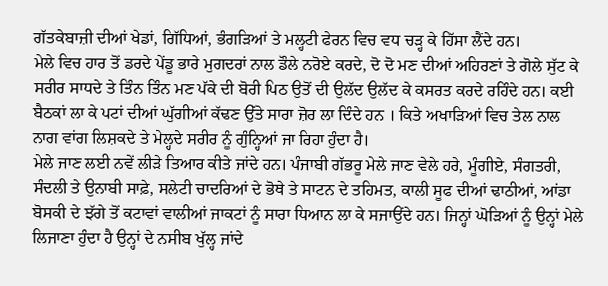ਗੱਤਕੇਬਾਜ਼ੀ ਦੀਆਂ ਖੇਡਾਂ, ਗਿੱਧਿਆਂ, ਭੰਗੜਿਆਂ ਤੇ ਮਲ੍ਹਟੀ ਫੇਰਨ ਵਿਚ ਵਧ ਚੜ੍ਹ ਕੇ ਹਿੱਸਾ ਲੈਂਦੇ ਹਨ।
ਮੇਲੇ ਵਿਚ ਹਾਰ ਤੋਂ ਡਰਦੇ ਪੇਂਡੂ ਭਾਰੇ ਮੁਗਦਰਾਂ ਨਾਲ ਡੌਲੇ ਨਰੋਏ ਕਰਦੇ, ਦੋ ਦੋ ਮਣ ਦੀਆਂ ਅਹਿਰਣਾਂ ਤੇ ਗੋਲੇ ਸੁੱਟ ਕੇ ਸਰੀਰ ਸਾਧਦੇ ਤੇ ਤਿੰਨ ਤਿੰਨ ਮਣ ਪੱਕੇ ਦੀ ਬੋਰੀ ਪਿਠ ਉਤੋਂ ਦੀ ਉਲੱਦ ਉਲੱਦ ਕੇ ਕਸਰਤ ਕਰਦੇ ਰਹਿੰਦੇ ਹਨ। ਕਈ ਬੈਠਕਾਂ ਲਾ ਕੇ ਪਟਾਂ ਦੀਆਂ ਘੁੱਗੀਆਂ ਕੱਢਣ ਉੱਤੇ ਸਾਰਾ ਜ਼ੋਰ ਲਾ ਦਿੰਦੇ ਹਨ । ਕਿਤੇ ਅਖਾੜਿਆਂ ਵਿਚ ਤੇਲ ਨਾਲ ਨਾਗ ਵਾਂਗ ਲਿਸ਼ਕਦੇ ਤੇ ਮੇਲ੍ਹਦੇ ਸਰੀਰ ਨੂੰ ਗੁੰਨ੍ਹਿਆਂ ਜਾ ਰਿਹਾ ਹੁੰਦਾ ਹੈ।
ਮੇਲੇ ਜਾਣ ਲਈ ਨਵੇਂ ਲੀੜੇ ਤਿਆਰ ਕੀਤੇ ਜਾਂਦੇ ਹਨ। ਪੰਜਾਬੀ ਗੱਭਰੂ ਮੇਲੇ ਜਾਣ ਵੇਲੇ ਹਰੇ, ਮੂੰਗੀਏ, ਸੰਗਤਰੀ, ਸੰਦਲੀ ਤੇ ਉਨਾਬੀ ਸਾਫ਼ੇ, ਸਲੇਟੀ ਚਾਦਰਿਆਂ ਦੇ ਭੋਥੇ ਤੇ ਸਾਟਨ ਦੇ ਤਹਿਮਤ, ਕਾਲੀ ਸੂਫ ਦੀਆਂ ਢਾਠੀਆਂ, ਆਂਡਾ ਬੋਸਕੀ ਦੇ ਝੱਗੇ ਤੋਂ ਕਟਾਵਾਂ ਵਾਲੀਆਂ ਜਾਕਟਾਂ ਨੂੰ ਸਾਰਾ ਧਿਆਨ ਲਾ ਕੇ ਸਜਾਉਂਦੇ ਹਨ। ਜਿਨ੍ਹਾਂ ਘੋੜਿਆਂ ਨੂੰ ਉਨ੍ਹਾਂ ਮੇਲੇ ਲਿਜਾਣਾ ਹੁੰਦਾ ਹੈ ਉਨ੍ਹਾਂ ਦੇ ਨਸੀਬ ਖੁੱਲ੍ਹ ਜਾਂਦੇ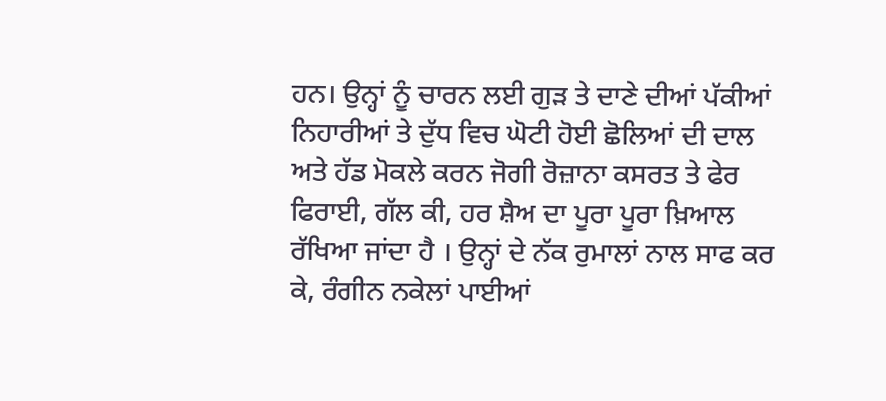ਹਨ। ਉਨ੍ਹਾਂ ਨੂੰ ਚਾਰਨ ਲਈ ਗੁੜ ਤੇ ਦਾਣੇ ਦੀਆਂ ਪੱਕੀਆਂ ਨਿਹਾਰੀਆਂ ਤੇ ਦੁੱਧ ਵਿਚ ਘੋਟੀ ਹੋਈ ਛੋਲਿਆਂ ਦੀ ਦਾਲ ਅਤੇ ਹੱਡ ਮੋਕਲੇ ਕਰਨ ਜੋਗੀ ਰੋਜ਼ਾਨਾ ਕਸਰਤ ਤੇ ਫੇਰ ਫਿਰਾਈ, ਗੱਲ ਕੀ, ਹਰ ਸ਼ੈਅ ਦਾ ਪੂਰਾ ਪੂਰਾ ਖ਼ਿਆਲ ਰੱਖਿਆ ਜਾਂਦਾ ਹੈ । ਉਨ੍ਹਾਂ ਦੇ ਨੱਕ ਰੁਮਾਲਾਂ ਨਾਲ ਸਾਫ ਕਰ ਕੇ, ਰੰਗੀਨ ਨਕੇਲਾਂ ਪਾਈਆਂ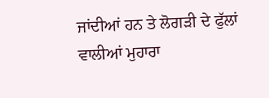ਜਾਂਦੀਆਂ ਹਨ ਤੇ ਲੋਗੜੀ ਦੇ ਫੁੱਲਾਂ ਵਾਲੀਆਂ ਮੁਹਾਰਾ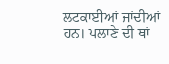ਲਟਕਾਈਆਂ ਜਾਂਦੀਆਂ ਹਨ। ਪਲਾਣੇ ਦੀ ਥਾਂ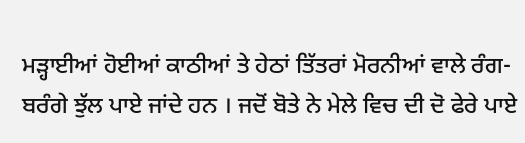ਮੜ੍ਹਾਈਆਂ ਹੋਈਆਂ ਕਾਠੀਆਂ ਤੇ ਹੇਠਾਂ ਤਿੱਤਰਾਂ ਮੋਰਨੀਆਂ ਵਾਲੇ ਰੰਗ-ਬਰੰਗੇ ਝੁੱਲ ਪਾਏ ਜਾਂਦੇ ਹਨ । ਜਦੋਂ ਬੋਤੇ ਨੇ ਮੇਲੇ ਵਿਚ ਦੀ ਦੋ ਫੇਰੇ ਪਾਏ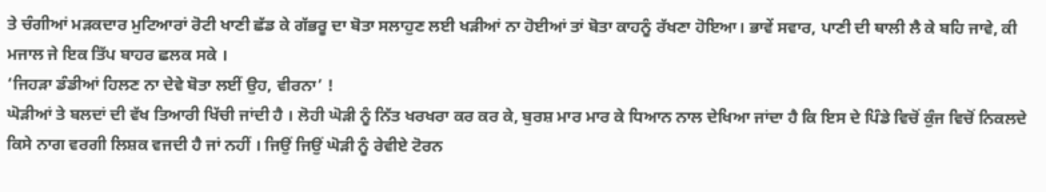ਤੇ ਚੰਗੀਆਂ ਮੜਕਦਾਰ ਮੁਟਿਆਰਾਂ ਰੋਟੀ ਖਾਣੀ ਛੱਡ ਕੇ ਗੱਭਰੂ ਦਾ ਬੋਤਾ ਸਲਾਹੁਣ ਲਈ ਖੜੀਆਂ ਨਾ ਹੋਈਆਂ ਤਾਂ ਬੋਤਾ ਕਾਹਨੂੰ ਰੱਖਣਾ ਹੋਇਆ। ਭਾਵੇਂ ਸਵਾਰ, ਪਾਣੀ ਦੀ ਥਾਲੀ ਲੈ ਕੇ ਬਹਿ ਜਾਵੇ, ਕੀ ਮਜਾਲ ਜੇ ਇਕ ਤਿੱਪ ਬਾਹਰ ਛਲਕ ਸਕੇ ।
‘ਜਿਹੜਾ ਡੰਡੀਆਂ ਹਿਲਣ ਨਾ ਦੇਵੇ ਬੋਤਾ ਲਈਂ ਉਹ, ਵੀਰਨਾ’ !
ਘੋੜੀਆਂ ਤੇ ਬਲਦਾਂ ਦੀ ਵੱਖ ਤਿਆਰੀ ਖਿੱਚੀ ਜਾਂਦੀ ਹੈ । ਲੋਹੀ ਘੋੜੀ ਨੂੰ ਨਿੱਤ ਖਰਖਰਾ ਕਰ ਕਰ ਕੇ, ਬੁਰਸ਼ ਮਾਰ ਮਾਰ ਕੇ ਧਿਆਨ ਨਾਲ ਦੇਖਿਆ ਜਾਂਦਾ ਹੈ ਕਿ ਇਸ ਦੇ ਪਿੰਡੇ ਵਿਚੋਂ ਕੁੰਜ ਵਿਚੋਂ ਨਿਕਲਦੇ ਕਿਸੇ ਨਾਗ ਵਰਗੀ ਲਿਸ਼ਕ ਵਜਦੀ ਹੈ ਜਾਂ ਨਹੀਂ । ਜਿਉਂ ਜਿਉਂ ਘੋੜੀ ਨੂੰ ਰੇਵੀਏ ਟੋਰਨ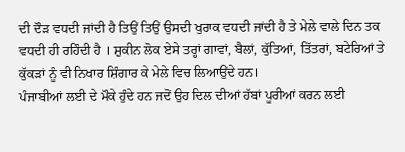ਦੀ ਦੌੜ ਵਧਦੀ ਜਾਂਦੀ ਹੈ ਤਿਉਂ ਤਿਉਂ ਉਸਦੀ ਖੁਰਾਕ ਵਧਦੀ ਜਾਂਦੀ ਹੈ ਤੇ ਮੇਲੇ ਵਾਲੇ ਦਿਨ ਤਕ ਵਧਦੀ ਹੀ ਰਹਿੰਦੀ ਹੈ । ਸ਼ੁਕੀਨ ਲੋਕ ਏਸੇ ਤਰ੍ਹਾਂ ਗਾਵਾਂ, ਬੈਲਾਂ, ਕੁੱਤਿਆਂ, ਤਿੱਤਰਾਂ, ਬਟੇਰਿਆਂ ਤੇ ਕੁੱਕੜਾਂ ਨੂੰ ਵੀ ਨਿਖਾਰ ਸ਼ਿੰਗਾਰ ਕੇ ਮੇਲੇ ਵਿਚ ਲਿਆਉਂਦੇ ਹਨ।
ਪੰਜਾਬੀਆਂ ਲਈ ਦੇ ਮੌਕੇ ਹੁੰਦੇ ਹਨ ਜਦੋਂ ਉਹ ਦਿਲ ਦੀਆਂ ਹੱਬਾਂ ਪੂਰੀਆਂ ਕਰਨ ਲਈ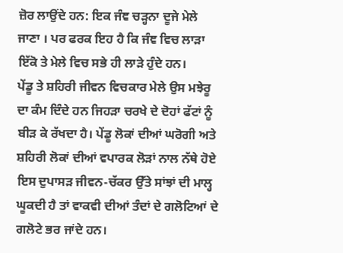ਜ਼ੋਰ ਲਾਉਂਦੇ ਹਨ: ਇਕ ਜੰਞ ਚੜ੍ਹਨਾ ਦੂਜੇ ਮੇਲੇ ਜਾਣਾ । ਪਰ ਫਰਕ ਇਹ ਹੈ ਕਿ ਜੰਞ ਵਿਚ ਲਾੜਾ ਇੱਕੋ ਤੇ ਮੇਲੇ ਵਿਚ ਸਭੇ ਹੀ ਲਾੜੇ ਹੁੰਦੇ ਹਨ।
ਪੇਂਡੂ ਤੇ ਸ਼ਹਿਰੀ ਜੀਵਨ ਵਿਚਕਾਰ ਮੇਲੇ ਉਸ ਮਝੇਰੂ ਦਾ ਕੰਮ ਦਿੰਦੇ ਹਨ ਜਿਹੜਾ ਚਰਖੇ ਦੇ ਦੋਹਾਂ ਫੱਟਾਂ ਨੂੰ ਬੀੜ ਕੇ ਰੱਖਦਾ ਹੈ। ਪੇਂਡੂ ਲੋਕਾਂ ਦੀਆਂ ਘਰੋਗੀ ਅਤੇ ਸ਼ਹਿਰੀ ਲੋਕਾਂ ਦੀਆਂ ਵਪਾਰਕ ਲੋੜਾਂ ਨਾਲ ਨੱਥੇ ਹੋਏ ਇਸ ਦੁਪਾਸੜ ਜੀਵਨ-ਚੱਕਰ ਉੱਤੇ ਸਾਂਝਾਂ ਦੀ ਮਾਲ੍ਹ ਘੂਕਦੀ ਹੈ ਤਾਂ ਵਾਕਵੀ ਦੀਆਂ ਤੰਦਾਂ ਦੇ ਗਲੋਟਿਆਂ ਦੇ ਗਲੋਟੇ ਭਰ ਜਾਂਦੇ ਹਨ।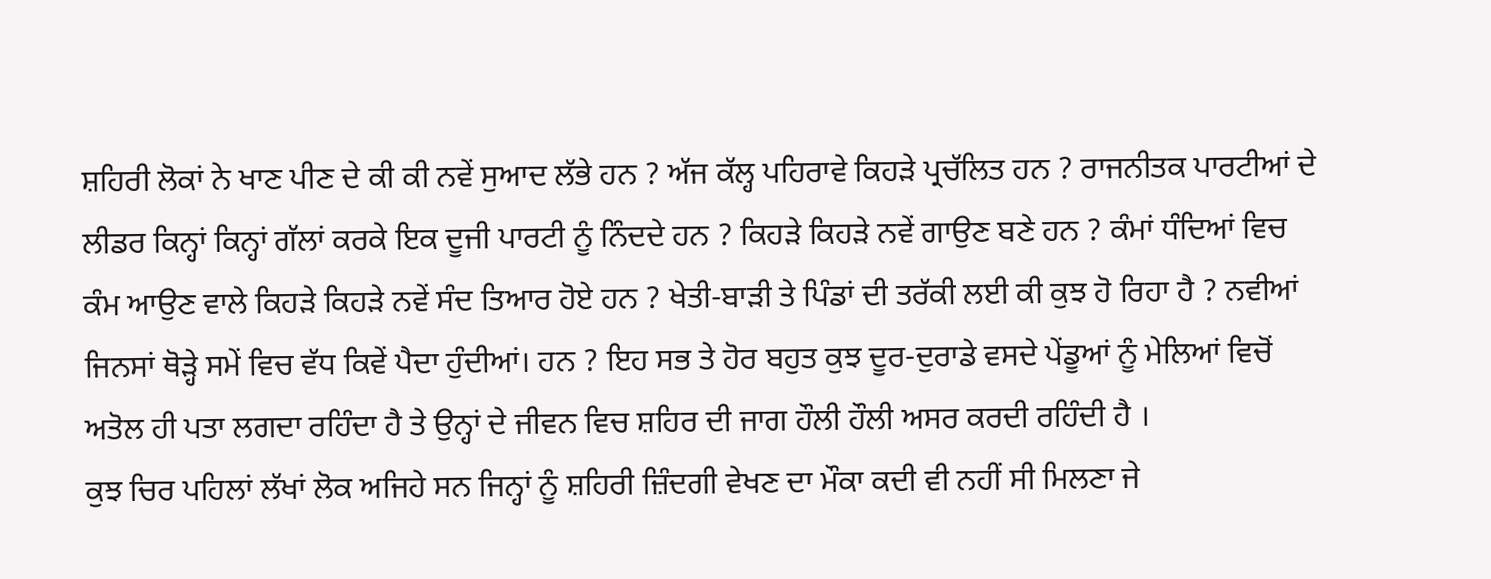ਸ਼ਹਿਰੀ ਲੋਕਾਂ ਨੇ ਖਾਣ ਪੀਣ ਦੇ ਕੀ ਕੀ ਨਵੇਂ ਸੁਆਦ ਲੱਭੇ ਹਨ ? ਅੱਜ ਕੱਲ੍ਹ ਪਹਿਰਾਵੇ ਕਿਹੜੇ ਪ੍ਰਚੱਲਿਤ ਹਨ ? ਰਾਜਨੀਤਕ ਪਾਰਟੀਆਂ ਦੇ ਲੀਡਰ ਕਿਨ੍ਹਾਂ ਕਿਨ੍ਹਾਂ ਗੱਲਾਂ ਕਰਕੇ ਇਕ ਦੂਜੀ ਪਾਰਟੀ ਨੂੰ ਨਿੰਦਦੇ ਹਨ ? ਕਿਹੜੇ ਕਿਹੜੇ ਨਵੇਂ ਗਾਉਣ ਬਣੇ ਹਨ ? ਕੰਮਾਂ ਧੰਦਿਆਂ ਵਿਚ ਕੰਮ ਆਉਣ ਵਾਲੇ ਕਿਹੜੇ ਕਿਹੜੇ ਨਵੇਂ ਸੰਦ ਤਿਆਰ ਹੋਏ ਹਨ ? ਖੇਤੀ-ਬਾੜੀ ਤੇ ਪਿੰਡਾਂ ਦੀ ਤਰੱਕੀ ਲਈ ਕੀ ਕੁਝ ਹੋ ਰਿਹਾ ਹੈ ? ਨਵੀਆਂ ਜਿਨਸਾਂ ਥੋੜ੍ਹੇ ਸਮੇਂ ਵਿਚ ਵੱਧ ਕਿਵੇਂ ਪੈਦਾ ਹੁੰਦੀਆਂ। ਹਨ ? ਇਹ ਸਭ ਤੇ ਹੋਰ ਬਹੁਤ ਕੁਝ ਦੂਰ-ਦੁਰਾਡੇ ਵਸਦੇ ਪੇਂਡੂਆਂ ਨੂੰ ਮੇਲਿਆਂ ਵਿਚੋਂ ਅਤੋਲ ਹੀ ਪਤਾ ਲਗਦਾ ਰਹਿੰਦਾ ਹੈ ਤੇ ਉਨ੍ਹਾਂ ਦੇ ਜੀਵਨ ਵਿਚ ਸ਼ਹਿਰ ਦੀ ਜਾਗ ਹੌਲੀ ਹੌਲੀ ਅਸਰ ਕਰਦੀ ਰਹਿੰਦੀ ਹੈ ।
ਕੁਝ ਚਿਰ ਪਹਿਲਾਂ ਲੱਖਾਂ ਲੋਕ ਅਜਿਹੇ ਸਨ ਜਿਨ੍ਹਾਂ ਨੂੰ ਸ਼ਹਿਰੀ ਜ਼ਿੰਦਗੀ ਵੇਖਣ ਦਾ ਮੌਕਾ ਕਦੀ ਵੀ ਨਹੀਂ ਸੀ ਮਿਲਣਾ ਜੇ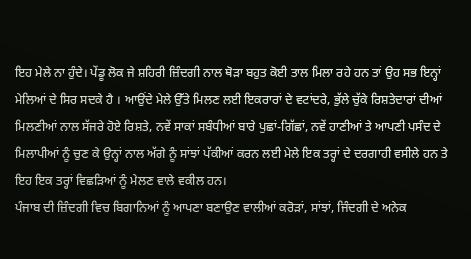ਇਹ ਮੇਲੇ ਨਾ ਹੁੰਦੇ। ਪੇਂਡੂ ਲੋਕ ਜੇ ਸ਼ਹਿਰੀ ਜ਼ਿੰਦਗੀ ਨਾਲ ਥੋੜਾ ਬਹੁਤ ਕੋਈ ਤਾਲ ਮਿਲਾ ਰਹੇ ਹਨ ਤਾਂ ਉਹ ਸਭ ਇਨ੍ਹਾਂ ਮੇਲਿਆਂ ਦੇ ਸਿਰ ਸਦਕੇ ਹੈ । ਆਉਂਦੇ ਮੇਲੇ ਉੱਤੇ ਮਿਲਣ ਲਈ ਇਕਰਾਰਾਂ ਦੇ ਵਟਾਂਦਰੇ, ਭੁੱਲੇ ਚੁੱਕੇ ਰਿਸ਼ਤੇਦਾਰਾਂ ਦੀਆਂ ਮਿਲਣੀਆਂ ਨਾਲ ਸੱਜਰੇ ਹੋਏ ਰਿਸ਼ਤੇ, ਨਵੇਂ ਸਾਕਾਂ ਸਬੰਧੀਆਂ ਬਾਰੇ ਪੁਛਾਂ-ਗਿੱਛਾਂ, ਨਵੇਂ ਹਾਣੀਆਂ ਤੇ ਆਪਣੀ ਪਸੰਦ ਦੇ ਮਿਲਾਪੀਆਂ ਨੂੰ ਚੁਣ ਕੇ ਉਨ੍ਹਾਂ ਨਾਲ ਅੱਗੇ ਨੂੰ ਸਾਂਝਾਂ ਪੱਕੀਆਂ ਕਰਨ ਲਈ ਮੇਲੇ ਇਕ ਤਰ੍ਹਾਂ ਦੇ ਦਰਗਾਹੀ ਵਸੀਲੇ ਹਨ ਤੇ ਇਹ ਇਕ ਤਰ੍ਹਾਂ ਵਿਛੜਿਆਂ ਨੂੰ ਮੇਲਣ ਵਾਲੇ ਵਕੀਲ ਹਨ।
ਪੰਜਾਬ ਦੀ ਜ਼ਿੰਦਗੀ ਵਿਚ ਬਿਗਾਨਿਆਂ ਨੂੰ ਆਪਣਾ ਬਣਾਉਣ ਵਾਲੀਆਂ ਕਰੋੜਾਂ, ਸਾਂਝਾਂ, ਜਿੰਦਗੀ ਦੇ ਅਨੇਕ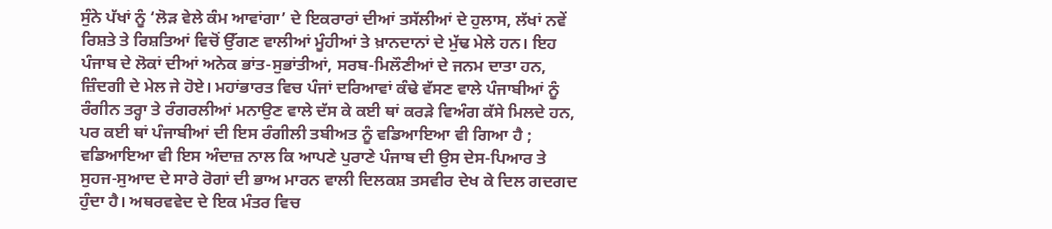ਸੁੰਨੇ ਪੱਖਾਂ ਨੂੰ ‘ਲੋੜ ਵੇਲੇ ਕੰਮ ਆਵਾਂਗਾ’ ਦੇ ਇਕਰਾਰਾਂ ਦੀਆਂ ਤਸੱਲੀਆਂ ਦੇ ਹੁਲਾਸ, ਲੱਖਾਂ ਨਵੇਂ ਰਿਸ਼ਤੇ ਤੇ ਰਿਸ਼ਤਿਆਂ ਵਿਚੋਂ ਉੱਗਣ ਵਾਲੀਆਂ ਮੂੰਹੀਆਂ ਤੇ ਖ਼ਾਨਦਾਨਾਂ ਦੇ ਮੁੱਢ ਮੇਲੇ ਹਨ। ਇਹ ਪੰਜਾਬ ਦੇ ਲੋਕਾਂ ਦੀਆਂ ਅਨੇਕ ਭਾਂਤ-ਸੁਭਾਂਤੀਆਂ, ਸਰਬ-ਮਿਲੌਣੀਆਂ ਦੇ ਜਨਮ ਦਾਤਾ ਹਨ, ਜ਼ਿੰਦਗੀ ਦੇ ਮੇਲ ਜੇ ਹੋਏ। ਮਹਾਂਭਾਰਤ ਵਿਚ ਪੰਜਾਂ ਦਰਿਆਵਾਂ ਕੰਢੇ ਵੱਸਣ ਵਾਲੇ ਪੰਜਾਬੀਆਂ ਨੂੰ ਰੰਗੀਨ ਤਰ੍ਹਾ ਤੇ ਰੰਗਰਲੀਆਂ ਮਨਾਉਣ ਵਾਲੇ ਦੱਸ ਕੇ ਕਈ ਥਾਂ ਕਰੜੇ ਵਿਅੰਗ ਕੱਸੇ ਮਿਲਦੇ ਹਨ, ਪਰ ਕਈ ਥਾਂ ਪੰਜਾਬੀਆਂ ਦੀ ਇਸ ਰੰਗੀਲੀ ਤਬੀਅਤ ਨੂੰ ਵਡਿਆਇਆ ਵੀ ਗਿਆ ਹੈ ; ਵਡਿਆਇਆ ਵੀ ਇਸ ਅੰਦਾਜ਼ ਨਾਲ ਕਿ ਆਪਣੇ ਪੁਰਾਣੇ ਪੰਜਾਬ ਦੀ ਉਸ ਦੇਸ-ਪਿਆਰ ਤੇ ਸੁਹਜ-ਸੁਆਦ ਦੇ ਸਾਰੇ ਰੋਗਾਂ ਦੀ ਭਾਅ ਮਾਰਨ ਵਾਲੀ ਦਿਲਕਸ਼ ਤਸਵੀਰ ਦੇਖ ਕੇ ਦਿਲ ਗਦਗਦ ਹੁੰਦਾ ਹੈ। ਅਥਰਵਵੇਦ ਦੇ ਇਕ ਮੰਤਰ ਵਿਚ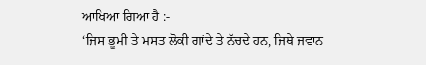ਆਖਿਆ ਗਿਆ ਹੈ :-
‘ਜਿਸ ਭੂਮੀ ਤੇ ਮਸਤ ਲੋਕੀ ਗਾਂਦੇ ਤੇ ਨੱਚਦੇ ਹਨ, ਜਿਥੇ ਜਵਾਨ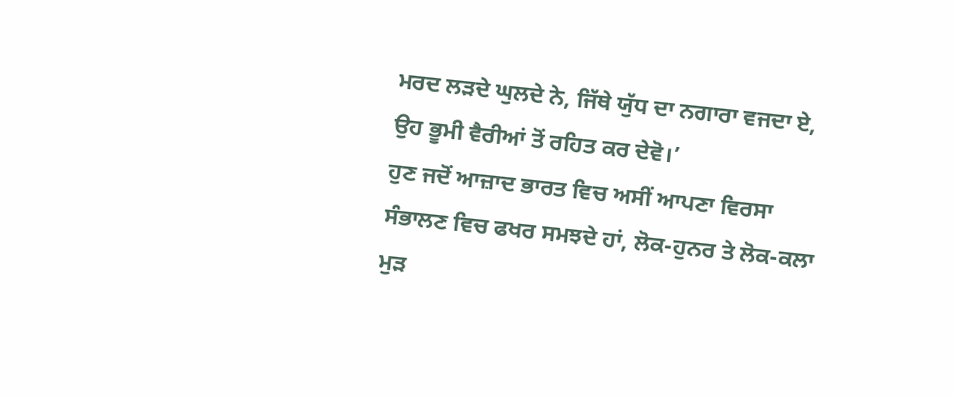ਮਰਦ ਲੜਦੇ ਘੁਲਦੇ ਨੇ, ਜਿੱਥੇ ਯੁੱਧ ਦਾ ਨਗਾਰਾ ਵਜਦਾ ਏ, ਉਹ ਭੂਮੀ ਵੈਰੀਆਂ ਤੋਂ ਰਹਿਤ ਕਰ ਦੇਵੋ।’
ਹੁਣ ਜਦੋਂ ਆਜ਼ਾਦ ਭਾਰਤ ਵਿਚ ਅਸੀਂ ਆਪਣਾ ਵਿਰਸਾ ਸੰਭਾਲਣ ਵਿਚ ਫਖਰ ਸਮਝਦੇ ਹਾਂ, ਲੋਕ-ਹੁਨਰ ਤੇ ਲੋਕ-ਕਲਾ ਮੁੜ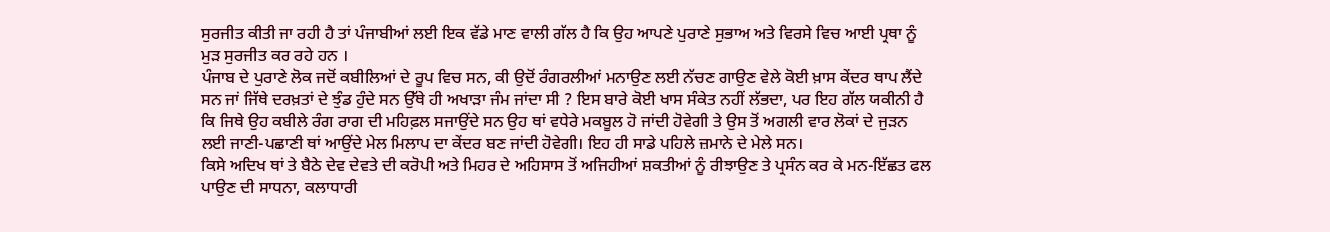ਸੁਰਜੀਤ ਕੀਤੀ ਜਾ ਰਹੀ ਹੈ ਤਾਂ ਪੰਜਾਬੀਆਂ ਲਈ ਇਕ ਵੱਡੇ ਮਾਣ ਵਾਲੀ ਗੱਲ ਹੈ ਕਿ ਉਹ ਆਪਣੇ ਪੁਰਾਣੇ ਸੁਭਾਅ ਅਤੇ ਵਿਰਸੇ ਵਿਚ ਆਈ ਪ੍ਰਥਾ ਨੂੰ ਮੁੜ ਸੁਰਜੀਤ ਕਰ ਰਹੇ ਹਨ ।
ਪੰਜਾਬ ਦੇ ਪੁਰਾਣੇ ਲੋਕ ਜਦੋਂ ਕਬੀਲਿਆਂ ਦੇ ਰੂਪ ਵਿਚ ਸਨ, ਕੀ ਉਦੋਂ ਰੰਗਰਲੀਆਂ ਮਨਾਉਣ ਲਈ ਨੱਚਣ ਗਾਉਣ ਵੇਲੇ ਕੋਈ ਖ਼ਾਸ ਕੇਂਦਰ ਥਾਪ ਲੈਂਦੇ ਸਨ ਜਾਂ ਜਿੱਥੇ ਦਰਖ਼ਤਾਂ ਦੇ ਝੁੰਡ ਹੁੰਦੇ ਸਨ ਉੱਥੇ ਹੀ ਅਖਾੜਾ ਜੰਮ ਜਾਂਦਾ ਸੀ ? ਇਸ ਬਾਰੇ ਕੋਈ ਖਾਸ ਸੰਕੇਤ ਨਹੀਂ ਲੱਭਦਾ, ਪਰ ਇਹ ਗੱਲ ਯਕੀਨੀ ਹੈ ਕਿ ਜਿਥੇ ਉਹ ਕਬੀਲੇ ਰੰਗ ਰਾਗ ਦੀ ਮਹਿਫ਼ਲ ਸਜਾਉਂਦੇ ਸਨ ਉਹ ਥਾਂ ਵਧੇਰੇ ਮਕਬੂਲ ਹੋ ਜਾਂਦੀ ਹੋਵੇਗੀ ਤੇ ਉਸ ਤੋਂ ਅਗਲੀ ਵਾਰ ਲੋਕਾਂ ਦੇ ਜੁੜਨ ਲਈ ਜਾਣੀ-ਪਛਾਣੀ ਥਾਂ ਆਉਂਦੇ ਮੇਲ ਮਿਲਾਪ ਦਾ ਕੇਂਦਰ ਬਣ ਜਾਂਦੀ ਹੋਵੇਗੀ। ਇਹ ਹੀ ਸਾਡੇ ਪਹਿਲੇ ਜ਼ਮਾਨੇ ਦੇ ਮੇਲੇ ਸਨ।
ਕਿਸੇ ਅਦਿਖ ਥਾਂ ਤੇ ਬੈਠੇ ਦੇਵ ਦੇਵਤੇ ਦੀ ਕਰੋਪੀ ਅਤੇ ਮਿਹਰ ਦੇ ਅਹਿਸਾਸ ਤੋਂ ਅਜਿਹੀਆਂ ਸ਼ਕਤੀਆਂ ਨੂੰ ਰੀਝਾਉਣ ਤੇ ਪ੍ਰਸੰਨ ਕਰ ਕੇ ਮਨ-ਇੱਛਤ ਫਲ ਪਾਉਣ ਦੀ ਸਾਧਨਾ, ਕਲਾਧਾਰੀ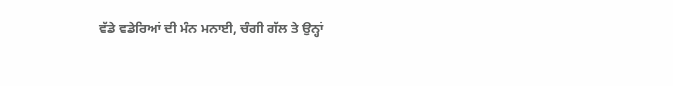ਵੱਡੇ ਵਡੇਰਿਆਂ ਦੀ ਮੰਨ ਮਨਾਈ, ਚੰਗੀ ਗੱਲ ਤੇ ਉਨ੍ਹਾਂ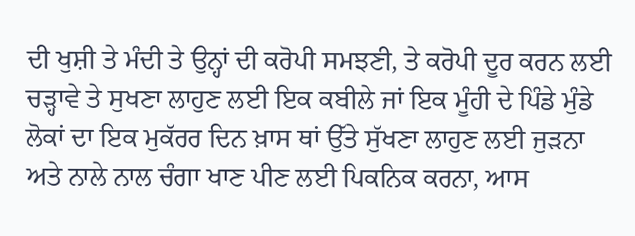ਦੀ ਖੁਸ਼ੀ ਤੇ ਮੰਦੀ ਤੇ ਉਨ੍ਹਾਂ ਦੀ ਕਰੋਪੀ ਸਮਝਣੀ, ਤੇ ਕਰੋਪੀ ਦੂਰ ਕਰਨ ਲਈ ਚੜ੍ਹਾਵੇ ਤੇ ਸੁਖਣਾ ਲਾਹੁਣ ਲਈ ਇਕ ਕਬੀਲੇ ਜਾਂ ਇਕ ਮੂੰਹੀ ਦੇ ਪਿੰਡੇ ਮੁੰਡੇ ਲੋਕਾਂ ਦਾ ਇਕ ਮੁਕੱਰਰ ਦਿਨ ਖ਼ਾਸ ਥਾਂ ਉੱਤੇ ਸੁੱਖਣਾ ਲਾਹੁਣ ਲਈ ਜੁੜਨਾ ਅਤੇ ਨਾਲੇ ਨਾਲ ਚੰਗਾ ਖਾਣ ਪੀਣ ਲਈ ਪਿਕਨਿਕ ਕਰਨਾ, ਆਸ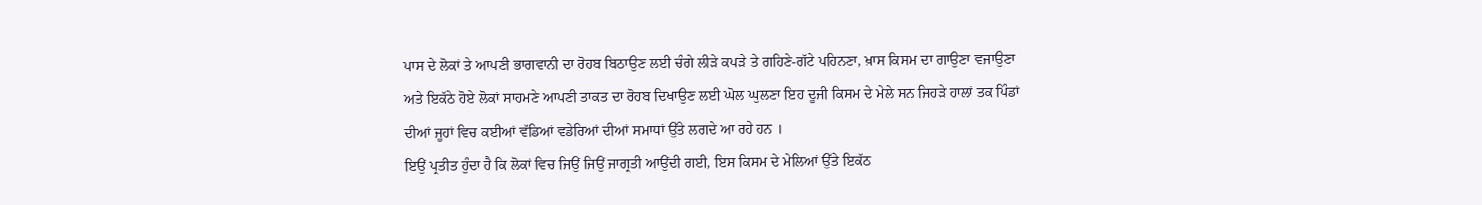ਪਾਸ ਦੇ ਲੋਕਾਂ ਤੇ ਆਪਣੀ ਭਾਗਵਾਨੀ ਦਾ ਰੋਹਬ ਬਿਠਾਉਣ ਲਈ ਚੰਗੇ ਲੀੜੇ ਕਪੜੇ ਤੇ ਗਹਿਣੇ-ਗੱਟੇ ਪਹਿਨਣਾ, ਖ਼ਾਸ ਕਿਸਮ ਦਾ ਗਾਉਣਾ ਵਜਾਉਣਾ ਅਤੇ ਇਕੱਠੇ ਹੋਏ ਲੋਕਾਂ ਸਾਹਮਣੇ ਆਪਣੀ ਤਾਕਤ ਦਾ ਰੋਹਬ ਦਿਖਾਉਣ ਲਈ ਘੋਲ ਘੁਲਣਾ ਇਹ ਦੂਜੀ ਕਿਸਮ ਦੇ ਮੇਲੇ ਸਨ ਜਿਹੜੇ ਹਾਲਾਂ ਤਕ ਪਿੰਡਾਂ ਦੀਆਂ ਜੂਹਾਂ ਵਿਚ ਕਈਆਂ ਵੱਡਿਆਂ ਵਡੇਰਿਆਂ ਦੀਆਂ ਸਮਾਧਾਂ ਉੱਤੇ ਲਗਦੇ ਆ ਰਹੇ ਹਨ ।
ਇਉਂ ਪ੍ਰਤੀਤ ਹੁੰਦਾ ਹੈ ਕਿ ਲੋਕਾਂ ਵਿਚ ਜਿਉਂ ਜਿਉਂ ਜਾਗ੍ਰਤੀ ਆਉਂਦੀ ਗਈ, ਇਸ ਕਿਸਮ ਦੇ ਮੇਲਿਆਂ ਉੱਤੇ ਇਕੱਠ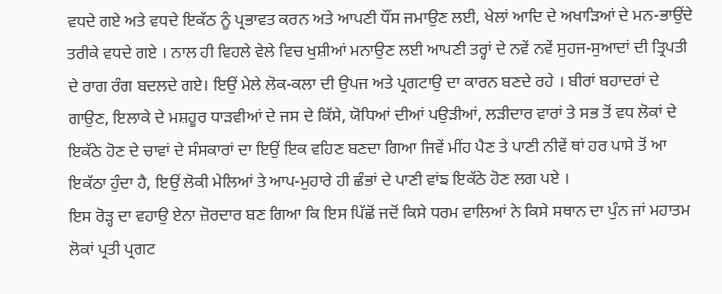ਵਧਦੇ ਗਏ ਅਤੇ ਵਧਦੇ ਇਕੱਠ ਨੂੰ ਪ੍ਰਭਾਵਤ ਕਰਨ ਅਤੇ ਆਪਣੀ ਧੌਂਸ ਜਮਾਉਣ ਲਈ, ਖੇਲਾਂ ਆਦਿ ਦੇ ਅਖਾੜਿਆਂ ਦੇ ਮਨ-ਭਾਉਂਦੇ ਤਰੀਕੇ ਵਧਦੇ ਗਏ । ਨਾਲ ਹੀ ਵਿਹਲੇ ਵੇਲੇ ਵਿਚ ਖੁਸ਼ੀਆਂ ਮਨਾਉਣ ਲਈ ਆਪਣੀ ਤਰ੍ਹਾਂ ਦੇ ਨਵੇਂ ਨਵੇਂ ਸੁਹਜ-ਸੁਆਦਾਂ ਦੀ ਤ੍ਰਿਪਤੀ ਦੇ ਰਾਗ ਰੰਗ ਬਦਲਦੇ ਗਏ। ਇਉਂ ਮੇਲੇ ਲੋਕ-ਕਲਾ ਦੀ ਉਪਜ ਅਤੇ ਪ੍ਰਗਟਾਉ ਦਾ ਕਾਰਨ ਬਣਦੇ ਰਹੇ । ਬੀਰਾਂ ਬਹਾਦਰਾਂ ਦੇ ਗਾਉਣ, ਇਲਾਕੇ ਦੇ ਮਸ਼ਹੂਰ ਧਾੜਵੀਆਂ ਦੇ ਜਸ ਦੇ ਕਿੱਸੇ, ਯੋਧਿਆਂ ਦੀਆਂ ਪਉੜੀਆਂ, ਲੜੀਦਾਰ ਵਾਰਾਂ ਤੇ ਸਭ ਤੋਂ ਵਧ ਲੋਕਾਂ ਦੇ ਇਕੱਠੇ ਹੋਣ ਦੇ ਚਾਵਾਂ ਦੇ ਸੰਸਕਾਰਾਂ ਦਾ ਇਉਂ ਇਕ ਵਹਿਣ ਬਣਦਾ ਗਿਆ ਜਿਵੇਂ ਮੀਂਹ ਪੈਣ ਤੇ ਪਾਣੀ ਨੀਵੇਂ ਥਾਂ ਹਰ ਪਾਸੇ ਤੋਂ ਆ ਇਕੱਠਾ ਹੁੰਦਾ ਹੈ, ਇਉਂ ਲੋਕੀ ਮੇਲਿਆਂ ਤੇ ਆਪ-ਮੁਹਾਰੇ ਹੀ ਛੰਭਾਂ ਦੇ ਪਾਣੀ ਵਾਂਙ ਇਕੱਠੇ ਹੋਣ ਲਗ ਪਏ ।
ਇਸ ਰੋੜ੍ਹ ਦਾ ਵਹਾਉ ਏਨਾ ਜ਼ੋਰਦਾਰ ਬਣ ਗਿਆ ਕਿ ਇਸ ਪਿੱਛੋਂ ਜਦੋਂ ਕਿਸੇ ਧਰਮ ਵਾਲਿਆਂ ਨੇ ਕਿਸੇ ਸਥਾਨ ਦਾ ਪੁੰਨ ਜਾਂ ਮਹਾਤਮ ਲੋਕਾਂ ਪ੍ਰਤੀ ਪ੍ਰਗਟ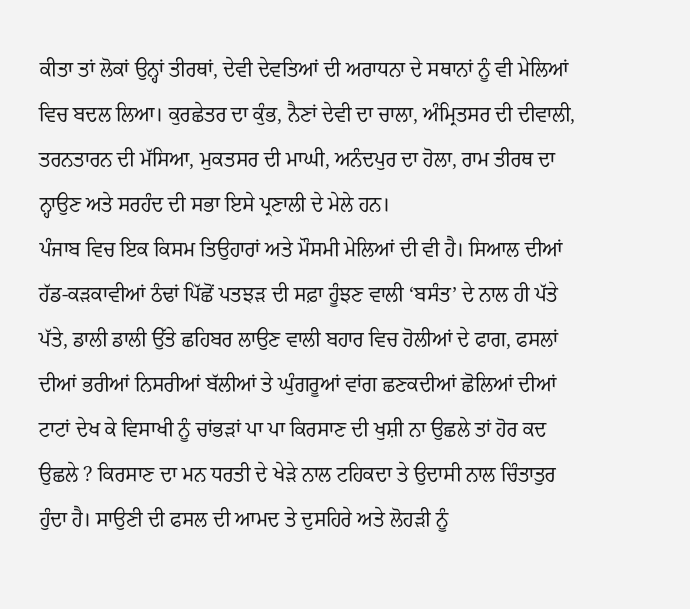ਕੀਤਾ ਤਾਂ ਲੋਕਾਂ ਉਨ੍ਹਾਂ ਤੀਰਥਾਂ, ਦੇਵੀ ਦੇਵਤਿਆਂ ਦੀ ਅਰਾਧਨਾ ਦੇ ਸਥਾਨਾਂ ਨੂੰ ਵੀ ਮੇਲਿਆਂ ਵਿਚ ਬਦਲ ਲਿਆ। ਕੁਰਛੇਤਰ ਦਾ ਕੁੰਭ, ਨੈਣਾਂ ਦੇਵੀ ਦਾ ਚਾਲਾ, ਅੰਮ੍ਰਿਤਸਰ ਦੀ ਦੀਵਾਲੀ, ਤਰਨਤਾਰਨ ਦੀ ਮੱਸਿਆ, ਮੁਕਤਸਰ ਦੀ ਮਾਘੀ, ਅਨੰਦਪੁਰ ਦਾ ਹੋਲਾ, ਰਾਮ ਤੀਰਥ ਦਾ ਨ੍ਹਾਉਣ ਅਤੇ ਸਰਹੰਦ ਦੀ ਸਭਾ ਇਸੇ ਪ੍ਰਣਾਲੀ ਦੇ ਮੇਲੇ ਹਨ।
ਪੰਜਾਬ ਵਿਚ ਇਕ ਕਿਸਮ ਤਿਉਹਾਰਾਂ ਅਤੇ ਮੌਸਮੀ ਮੇਲਿਆਂ ਦੀ ਵੀ ਹੈ। ਸਿਆਲ ਦੀਆਂ ਹੱਡ-ਕੜਕਾਵੀਆਂ ਠੰਢਾਂ ਪਿੱਛੋਂ ਪਤਝੜ ਦੀ ਸਫ਼ਾ ਹੂੰਝਣ ਵਾਲੀ ‘ਬਸੰਤ’ ਦੇ ਨਾਲ ਹੀ ਪੱਤੇ ਪੱਤੇ, ਡਾਲੀ ਡਾਲੀ ਉੱਤੇ ਛਹਿਬਰ ਲਾਉਣ ਵਾਲੀ ਬਹਾਰ ਵਿਚ ਹੋਲੀਆਂ ਦੇ ਫਾਗ, ਫਸਲਾਂ ਦੀਆਂ ਭਰੀਆਂ ਨਿਸਰੀਆਂ ਬੱਲੀਆਂ ਤੇ ਘੁੰਗਰੂਆਂ ਵਾਂਗ ਛਣਕਦੀਆਂ ਛੋਲਿਆਂ ਦੀਆਂ ਟਾਟਾਂ ਦੇਖ ਕੇ ਵਿਸਾਖੀ ਨੂੰ ਚਾਂਭੜਾਂ ਪਾ ਪਾ ਕਿਰਸਾਣ ਦੀ ਖੁਸ਼ੀ ਨਾ ਉਛਲੇ ਤਾਂ ਹੋਰ ਕਦ ਉਛਲੇ ? ਕਿਰਸਾਣ ਦਾ ਮਨ ਧਰਤੀ ਦੇ ਖੇੜੇ ਨਾਲ ਟਹਿਕਦਾ ਤੇ ਉਦਾਸੀ ਨਾਲ ਚਿੰਤਾਤੁਰ ਹੁੰਦਾ ਹੈ। ਸਾਉਣੀ ਦੀ ਫਸਲ ਦੀ ਆਮਦ ਤੇ ਦੁਸਹਿਰੇ ਅਤੇ ਲੋਹੜੀ ਨੂੰ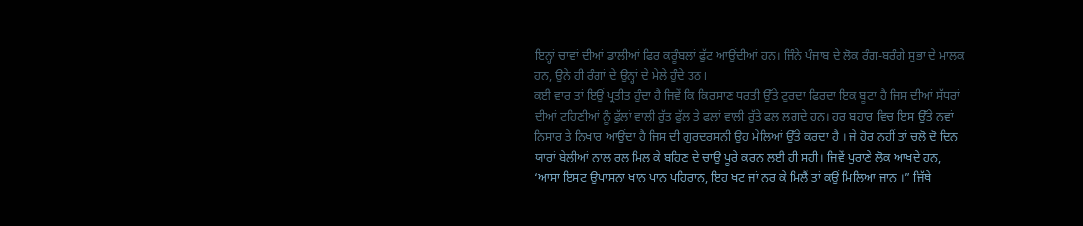ਇਨ੍ਹਾਂ ਚਾਵਾਂ ਦੀਆਂ ਡਾਲੀਆਂ ਫਿਰ ਕਰੂੰਬਲਾਂ ਫੁੱਟ ਆਉਂਦੀਆਂ ਹਨ। ਜਿੰਨੇ ਪੰਜਾਬ ਦੇ ਲੋਕ ਰੰਗ-ਬਰੰਗੇ ਸੁਭਾ ਦੇ ਮਾਲਕ ਹਨ, ਉਨੇ ਹੀ ਰੰਗਾਂ ਦੇ ਉਨ੍ਹਾਂ ਦੇ ਮੇਲੇ ਹੁੰਦੇ उठ ।
ਕਈ ਵਾਰ ਤਾਂ ਇਉਂ ਪ੍ਰਤੀਤ ਹੁੰਦਾ ਹੈ ਜਿਵੇਂ ਕਿ ਕਿਰਸਾਣ ਧਰਤੀ ਉੱਤੇ ਟੁਰਦਾ ਫਿਰਦਾ ਇਕ ਬੂਟਾ ਹੈ ਜਿਸ ਦੀਆਂ ਸੱਧਰਾਂ ਦੀਆਂ ਟਹਿਣੀਆਂ ਨੂੰ ਫੁੱਲਾਂ ਵਾਲੀ ਰੁੱਤ ਫੁੱਲ ਤੇ ਫਲਾਂ ਵਾਲੀ ਰੁੱਤੇ ਫਲ ਲਗਦੇ ਹਨ। ਹਰ ਬਹਾਰ ਵਿਚ ਇਸ ਉੱਤੇ ਨਵਾਂ ਨਿਸਾਰ ਤੇ ਨਿਖਾਰ ਆਉਂਦਾ ਹੈ ਜਿਸ ਦੀ ਗੁਰਦਰਸਨੀ ਉਹ ਮੇਲਿਆਂ ਉੱਤੇ ਕਰਦਾ ਹੈ । ਜੇ ਹੋਰ ਨਹੀਂ ਤਾਂ ਚਲੋ ਦੋ ਦਿਨ ਯਾਰਾਂ ਬੇਲੀਆਂ ਨਾਲ ਰਲ ਮਿਲ ਕੇ ਬਹਿਣ ਦੇ ਚਾਉ ਪੂਰੇ ਕਰਨ ਲਈ ਹੀ ਸਹੀ। ਜਿਵੇਂ ਪੁਰਾਣੇ ਲੋਕ ਆਖਦੇ ਹਨ, ‘ਆਸਾ ਇਸਟ ਉਪਾਸਨਾ ਖਾਨ ਪਾਨ ਪਹਿਰਾਨ, ਇਹ ਖਟ ਜਾਂ ਨਰ ਕੇ ਮਿਲੈਂ ਤਾਂ ਕਉਂ ਮਿਲਿਆ ਜਾਨ ।” ਜਿੱਥੇ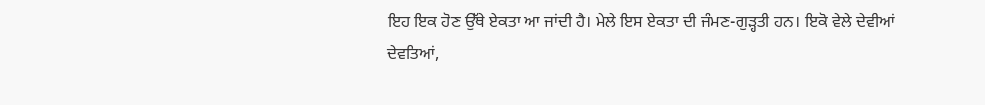ਇਹ ਇਕ ਹੋਣ ਉੱਥੇ ਏਕਤਾ ਆ ਜਾਂਦੀ ਹੈ। ਮੇਲੇ ਇਸ ਏਕਤਾ ਦੀ ਜੰਮਣ-ਗੁੜ੍ਹਤੀ ਹਨ। ਇਕੋ ਵੇਲੇ ਦੇਵੀਆਂ ਦੇਵਤਿਆਂ,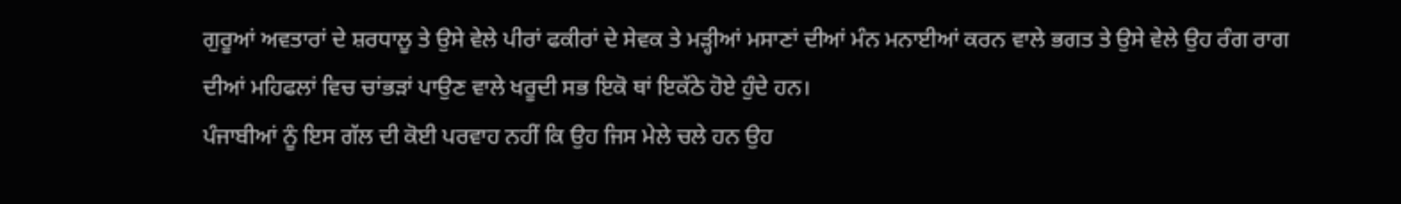ਗੁਰੂਆਂ ਅਵਤਾਰਾਂ ਦੇ ਸ਼ਰਧਾਲੂ ਤੇ ਉਸੇ ਵੇਲੇ ਪੀਰਾਂ ਫਕੀਰਾਂ ਦੇ ਸੇਵਕ ਤੇ ਮੜ੍ਹੀਆਂ ਮਸਾਣਾਂ ਦੀਆਂ ਮੰਨ ਮਨਾਈਆਂ ਕਰਨ ਵਾਲੇ ਭਗਤ ਤੇ ਉਸੇ ਵੇਲੇ ਉਹ ਰੰਗ ਰਾਗ ਦੀਆਂ ਮਹਿਫਲਾਂ ਵਿਚ ਚਾਂਭੜਾਂ ਪਾਉਣ ਵਾਲੇ ਖਰੂਦੀ ਸਭ ਇਕੋ ਥਾਂ ਇਕੱਠੇ ਹੋਏ ਹੁੰਦੇ ਹਨ।
ਪੰਜਾਬੀਆਂ ਨੂੰ ਇਸ ਗੱਲ ਦੀ ਕੋਈ ਪਰਵਾਹ ਨਹੀਂ ਕਿ ਉਹ ਜਿਸ ਮੇਲੇ ਚਲੇ ਹਨ ਉਹ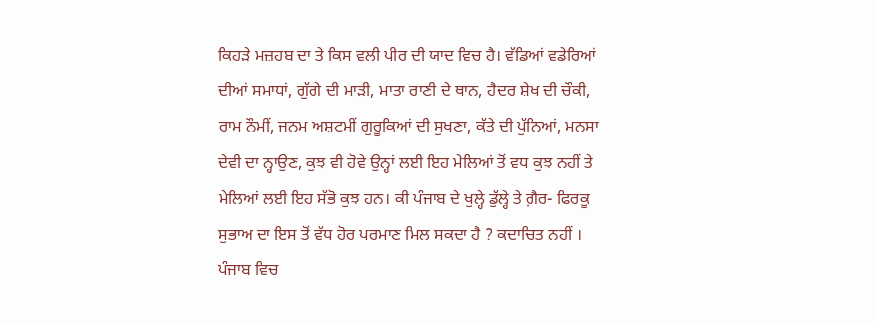ਕਿਹੜੇ ਮਜ਼ਹਬ ਦਾ ਤੇ ਕਿਸ ਵਲੀ ਪੀਰ ਦੀ ਯਾਦ ਵਿਚ ਹੈ। ਵੱਡਿਆਂ ਵਡੇਰਿਆਂ ਦੀਆਂ ਸਮਾਧਾਂ, ਗੁੱਗੇ ਦੀ ਮਾੜੀ, ਮਾਤਾ ਰਾਣੀ ਦੇ ਥਾਨ, ਹੈਦਰ ਸ਼ੇਖ ਦੀ ਚੌਕੀ, ਰਾਮ ਨੌਮੀਂ, ਜਨਮ ਅਸ਼ਟਮੀਂ ਗੁਰੂਕਿਆਂ ਦੀ ਸੁਖਣਾ, ਕੱਤੇ ਦੀ ਪੁੱਨਿਆਂ, ਮਨਸਾ ਦੇਵੀ ਦਾ ਨ੍ਹਾਉਣ, ਕੁਝ ਵੀ ਹੋਵੇ ਉਨ੍ਹਾਂ ਲਈ ਇਹ ਮੇਲਿਆਂ ਤੋਂ ਵਧ ਕੁਝ ਨਹੀਂ ਤੇ ਮੇਲਿਆਂ ਲਈ ਇਹ ਸੱਭੋ ਕੁਝ ਹਨ। ਕੀ ਪੰਜਾਬ ਦੇ ਖੁਲ੍ਹੇ ਡੁੱਲ੍ਹੇ ਤੇ ਗ਼ੈਰ- ਫਿਰਕੂ ਸੁਭਾਅ ਦਾ ਇਸ ਤੋਂ ਵੱਧ ਹੋਰ ਪਰਮਾਣ ਮਿਲ ਸਕਦਾ ਹੈ ? ਕਦਾਚਿਤ ਨਹੀਂ ।
ਪੰਜਾਬ ਵਿਚ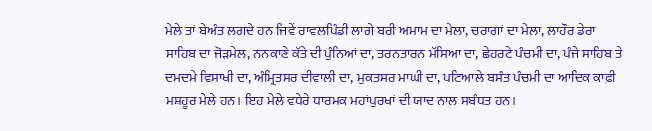ਮੇਲੇ ਤਾਂ ਬੇਅੰਤ ਲਗਦੇ ਹਨ ਜਿਵੇਂ ਰਾਵਲਪਿੰਡੀ ਲਾਗੇ ਬਰੀ ਅਮਾਮ ਦਾ ਮੇਲਾ, ਚਰਾਗਾਂ ਦਾ ਮੇਲਾ, ਲਾਹੌਰ ਡੇਰਾ ਸਾਹਿਬ ਦਾ ਜੋੜਮੇਲ, ਨਨਕਾਣੇ ਕੱਤੇ ਦੀ ਪੁੰਨਿਆਂ ਦਾ, ਤਰਨਤਾਰਨ ਮੱਸਿਆ ਦਾ, ਛੇਹਰਟੇ ਪੰਚਮੀ ਦਾ, ਪੰਜੇ ਸਾਹਿਬ ਤੇ ਦਮਦਮੇ ਵਿਸਾਖੀ ਦਾ, ਅੰਮ੍ਰਿਤਸਰ ਦੀਵਾਲੀ ਦਾ, ਮੁਕਤਸਰ ਮਾਘੀ ਦਾ, ਪਟਿਆਲੇ ਬਸੰਤ ਪੰਚਮੀ ਦਾ ਆਦਿਕ ਕਾਫ਼ੀ ਮਸ਼ਹੂਰ ਮੇਲੇ ਹਨ। ਇਹ ਮੇਲੇ ਵਧੇਰੇ ਧਾਰਮਕ ਮਹਾਂਪੁਰਖਾਂ ਦੀ ਯਾਦ ਨਾਲ ਸਬੰਧਤ ਹਨ।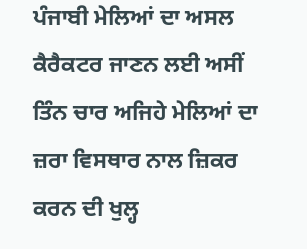ਪੰਜਾਬੀ ਮੇਲਿਆਂ ਦਾ ਅਸਲ ਕੈਰੈਕਟਰ ਜਾਣਨ ਲਈ ਅਸੀਂ ਤਿੰਨ ਚਾਰ ਅਜਿਹੇ ਮੇਲਿਆਂ ਦਾ ਜ਼ਰਾ ਵਿਸਥਾਰ ਨਾਲ ਜ਼ਿਕਰ ਕਰਨ ਦੀ ਖੁਲ੍ਹ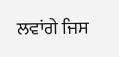ਲਵਾਂਗੇ ਜਿਸ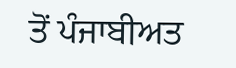ਤੋਂ ਪੰਜਾਬੀਅਤ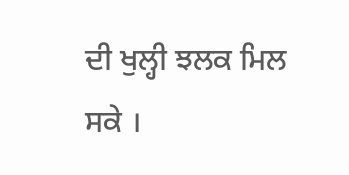ਦੀ ਖੁਲ੍ਹੀ ਝਲਕ ਮਿਲ ਸਕੇ ।